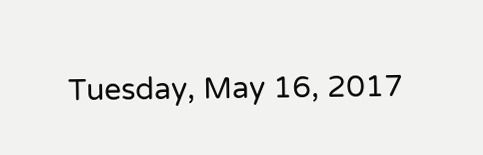Tuesday, May 16, 2017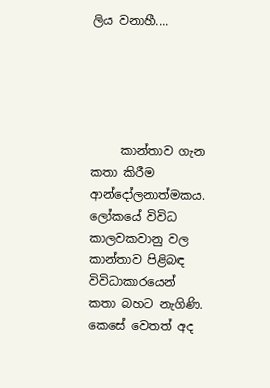ලිය වනාහී....





     කාන්තාව ගැන කතා කිරීම ආන්දෝලනාත්මකය. ලෝකයේ විවිධ කාලවකවානු වල කාන්තාව පිළිබඳ විවිධාකාරයෙන් කතා බහට නැගිණි. කෙසේ වෙතත් අද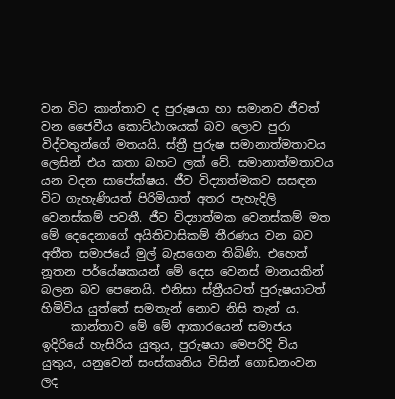වන විට කාන්තාව ද පුරුෂයා හා සමානව ජීවත් වන ජෛවීය කොට්ඨාශයක් බව ලොව පුරා විද්වතුන්ගේ මතයයි. ස්ත්‍රී පුරුෂ සමානාත්මතාවය ලෙසින් එය කතා බහට ලක් වේ. සමානාත්මතාවය යන වදන සාපේක්ෂය. ජීව විද්‍යාත්මකව සසඳන විට ගැහැණියත් පිරිමියාත් අතර පැහැදිලි වෙනස්කම් පවතී. ජීව විද්‍යාත්මක වෙනස්කම් මත මේ දෙදෙනාගේ අයිතිවාසිකම් තීරණය වන බව අතීත සමාජයේ මුල් බැසගෙන තිබිණි. එහෙත් නූතන පර්යේෂකයන් මේ දෙස වෙනස් මානයකින් බලන බව පෙනෙයි. එනිසා ස්ත්‍රීයටත් පුරුෂයාටත් හිමිවිය යුත්තේ සමතැන් නොව නිසි තැන් ය.
     කාන්තාව මේ මේ ආකාරයෙන් සමාජය ඉදිරියේ හැසිරිය යුතුය, පුරුෂයා මෙපරිදි විය යුතුය, යනුවෙන් සංස්කෘතිය විසින් ගොඩනංවන ලද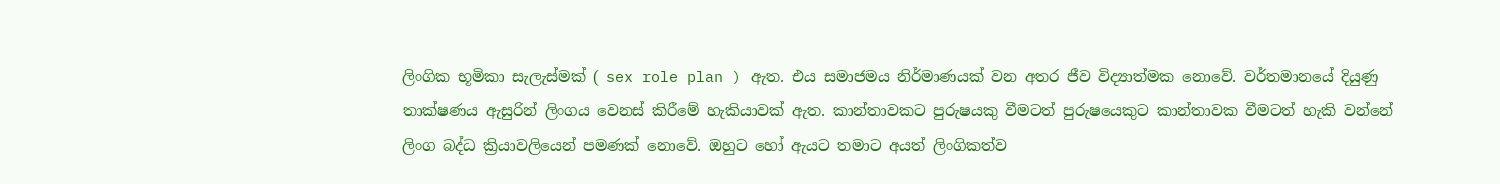ලිංගික භූමිකා සැලැස්මක් ( sex role plan ) ඇත. එය සමාජමය නිර්මාණයක් වන අතර ජීව විද්‍යාත්මක නොවේ. වර්තමානයේ දියුණු තාක්ෂණය ඇසුරින් ලිංගය වෙනස් කිරීමේ හැකියාවක් ඇත. කාන්තාවකට පුරුෂයකු වීමටත් පුරුෂයෙකුට කාන්තාවක වීමටත් හැකි වන්නේ ලිංග බද්ධ ක්‍රියාවලියෙන් පමණක් නොවේ. ඔහුට හෝ ඇයට තමාට අයත් ලිංගිකත්ව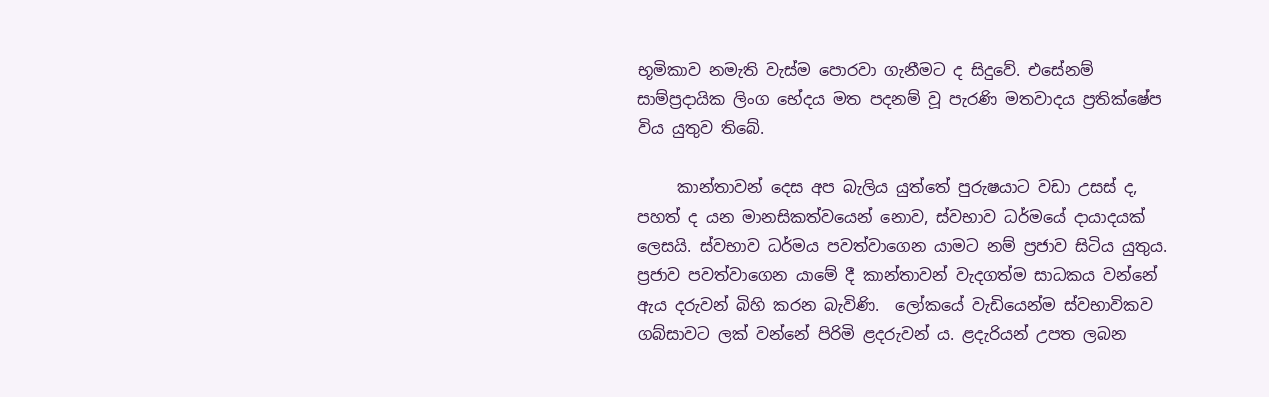භූමිකාව නමැති වැස්ම පොරවා ගැනීමට ද සිදුවේ. එසේනම් සාම්ප්‍රදායික ලිංග භේදය මත පදනම් වූ පැරණි මතවාදය ප්‍රතික්ෂේප විය යුතුව තිබේ.

     කාන්තාවන් දෙස අප බැලිය යුත්තේ පුරුෂයාට වඩා උසස් ද, පහත් ද යන මානසිකත්වයෙන් නොව, ස්වභාව ධර්මයේ දායාදයක් ලෙසයි. ස්වභාව ධර්මය පවත්වාගෙන යාමට නම් ප්‍රජාව සිටිය යුතුය. ප්‍රජාව පවත්වාගෙන යාමේ දී කාන්තාවන් වැදගත්ම සාධකය වන්නේ  ඇය දරුවන් බිහි කරන බැවිණි.  ලෝකයේ වැඩියෙන්ම ස්වභාවිකව ගබ්සාවට ලක් වන්නේ පිරිමි ළදරුවන් ය. ළදැරියන් උපත ලබන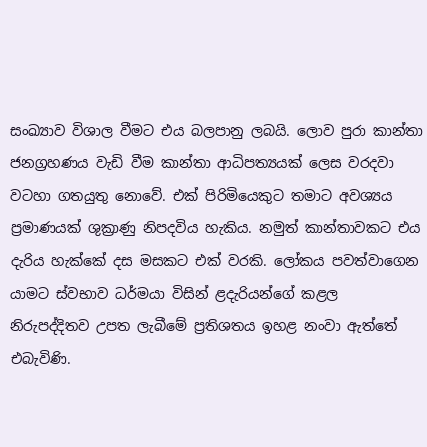සංඛ්‍යාව විශාල වීමට එය බලපානු ලබයි. ලොව පුරා කාන්තා ජනග්‍රහණය වැඩි වීම කාන්තා ආධිපත්‍යයක් ලෙස වරදවා වටහා ගතයුතු නොවේ. එක් පිරිමියෙකුට තමාට අවශ්‍යය ප්‍රමාණයක් ශුක්‍රාණු නිපදවිය හැකිය. නමුත් කාන්තාවකට එය දැරිය හැක්කේ දස මසකට එක් වරකි. ලෝකය පවත්වාගෙන යාමට ස්වභාව ධර්මයා විසින් ළදැරියන්ගේ කළල නිරුපද්දිතව උපත ලැබීමේ ප්‍රතිශතය ඉහළ නංවා ඇත්තේ එබැවිණි.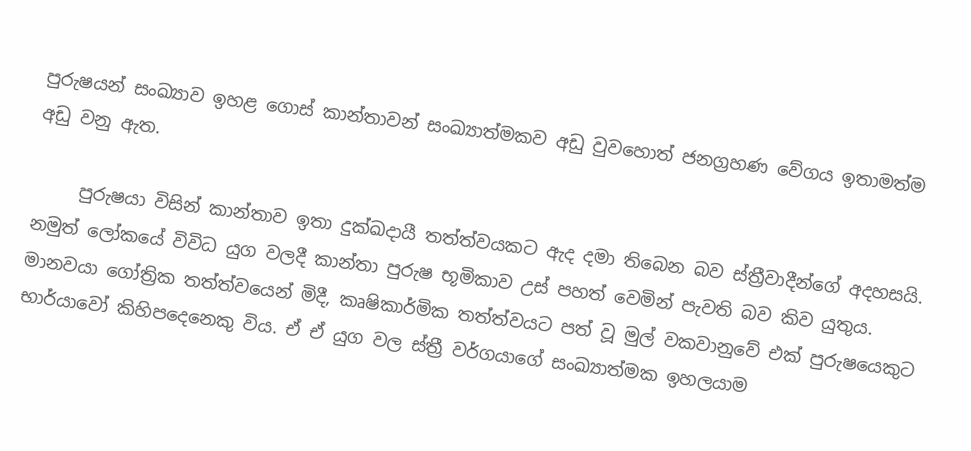පුරුෂයන් සංඛ්‍යාව ඉහළ ගොස් කාන්තාවන් සංඛ්‍යාත්මකව අඩු වුවහොත් ජනග්‍රහණ වේගය ඉතාමත්ම අඩු වනු ඇත.

     පුරුෂයා විසින් කාන්තාව ඉතා දුක්ඛදායී තත්ත්වයකට ඇද දමා තිබෙන බව ස්ත්‍රීවාදීන්ගේ අදහසයි. නමුත් ලෝකයේ විවිධ යුග වලදී කාන්තා පුරුෂ භූමිකාව උස් පහත් වෙමින් පැවති බව කිව යුතුය. මානවයා ගෝත්‍රික තත්ත්වයෙන් මිදී, කෘෂිකාර්මික තත්ත්වයට පත් වූ මුල් වකවානුවේ එක් පුරුෂයෙකුට භාර්යාවෝ කිහිපදෙනෙකු විය. ඒ ඒ යුග වල ස්ත්‍රී වර්ගයාගේ සංඛ්‍යාත්මක ඉහලයාම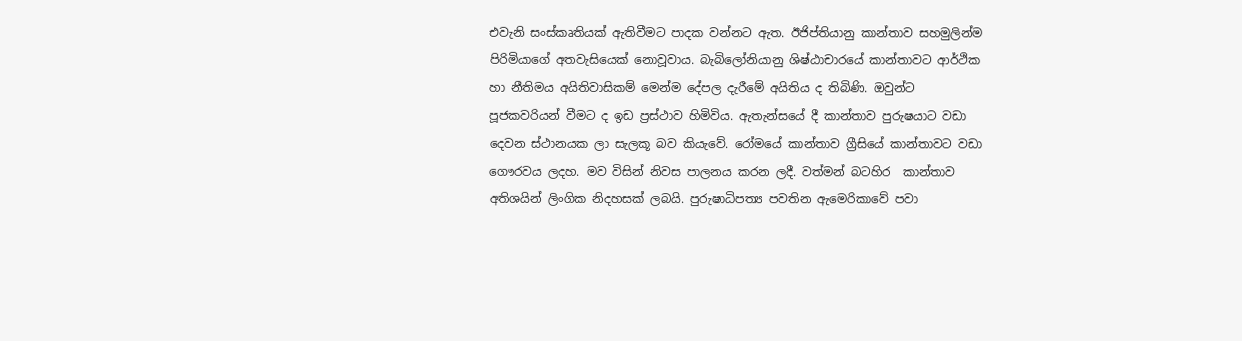එවැනි සංස්කෘතියක් ඇතිවීමට පාදක වන්නට ඇත. ඊජිප්තියානු කාන්තාව සහමුලින්ම පිරිමියාගේ අතවැසියෙක් නොවූවාය. බැබිලෝනියානු ශිෂ්ඨාචාරයේ කාන්තාවට ආර්ථික හා නීතිමය අයිතිවාසිකම් මෙන්ම දේපල දැරීමේ අයිතිය ද තිබිණි. ඔවුන්ට පූජකවරියන් වීමට ද ඉඩ ප්‍රස්ථාව හිමිවිය. ඇතැන්සයේ දී කාන්තාව පුරුෂයාට වඩා දෙවන ස්ථානයක ලා සැලකූ බව කියැවේ. රෝමයේ කාන්තාව ග්‍රීසියේ කාන්තාවට වඩා ගෞරවය ලදහ. මව විසින් නිවස පාලනය කරන ලදී. වත්මන් බටහිර  කාන්තාව අතිශයින් ලිංගික නිදහසක් ලබයි. පුරුෂාධිපත්‍ය පවතින ඇමෙරිකාවේ පවා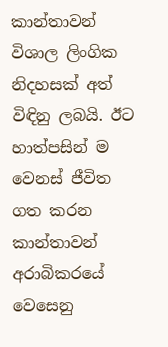කාන්තාවන් විශාල ලිංගික නිදහසක් අත් විඳිනු ලබයි. ඊට හාත්පසින් ම වෙනස් ජීවිත ගත කරන කාන්තාවන් අරාබිකරයේ වෙසෙනු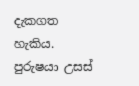දැකගත හැකිය. පුරුෂයා උසස්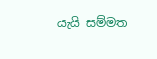යැයි සම්මත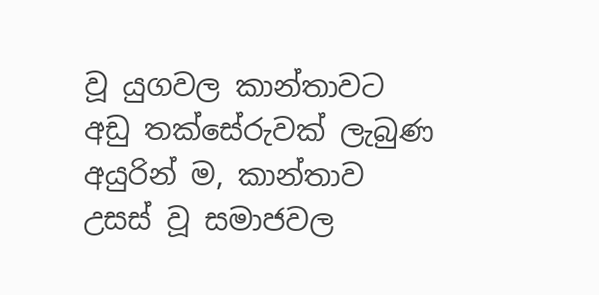වූ යුගවල කාන්තාවට අඩු තක්සේරුවක් ලැබුණ අයුරින් ම, කාන්තාව උසස් වූ සමාජවල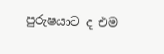පුරුෂයාට ද එම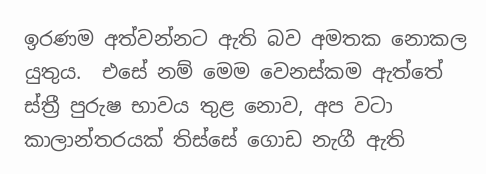ඉරණම අත්වන්නට ඇති බව අමතක නොකල යුතුය.  එසේ නම් මෙම වෙනස්කම ඇත්තේ ස්ත්‍රී පුරුෂ භාවය තුළ නොව, අප වටා කාලාන්තරයක් තිස්සේ ගොඩ නැගී ඇති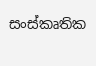සංස්කෘතික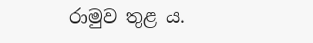රාමුව තුළ ය.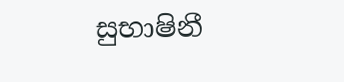සුභාෂිනී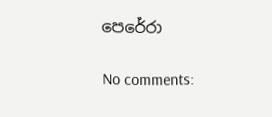පෙරේරා

No comments: